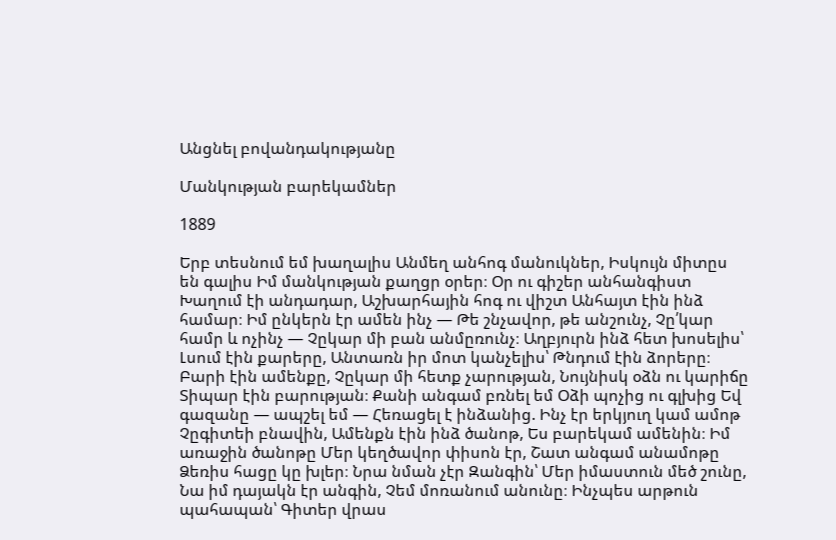Անցնել բովանդակությանը

Մանկության բարեկամներ

1889

Երբ տեսնում եմ խաղալիս Անմեղ անհոգ մանուկներ, Իսկույն միտըս են գալիս Իմ մանկության քաղցր օրեր։ Օր ու գիշեր անհանգիստ Խաղում էի անդադար, Աշխարհային հոգ ու վիշտ Անհայտ էին ինձ համար։ Իմ ընկերն էր ամեն ինչ — Թե շնչավոր, թե անշունչ, Չը՛կար համր և ոչինչ — Չըկար մի բան անմըռունչ։ Աղբյուրն ինձ հետ խոսելիս՝ Լսում էին քարերը, Անտառն իր մոտ կանչելիս՝ Թնդում էին ձորերը։ Բարի էին ամենքը, Չըկար մի հետք չարության, Նույնիսկ օձն ու կարիճը Տիպար էին բարության։ Քանի անգամ բռնել եմ Օձի պոչից ու գլխից Եվ գազանը — ապշել եմ — Հեռացել է ինձանից. Ինչ էր երկյուղ կամ ամոթ Չըգիտեի բնավին, Ամենքն էին ինձ ծանոթ, Ես բարեկամ ամենին։ Իմ առաջին ծանոթը Մեր կեղծավոր փիսոն էր, Շատ անգամ անամոթը Ձեռիս հացը կը խլեր։ Նրա նման չէր Զանգին՝ Մեր իմաստուն մեծ շունը, Նա իմ դայակն էր անգին, Չեմ մոռանում անունը։ Ինչպես արթուն պահապան՝ Գիտեր վրաս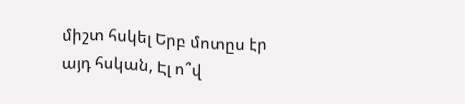միշտ հսկել Երբ մոտըս էր այդ հսկան, Էլ ո՞վ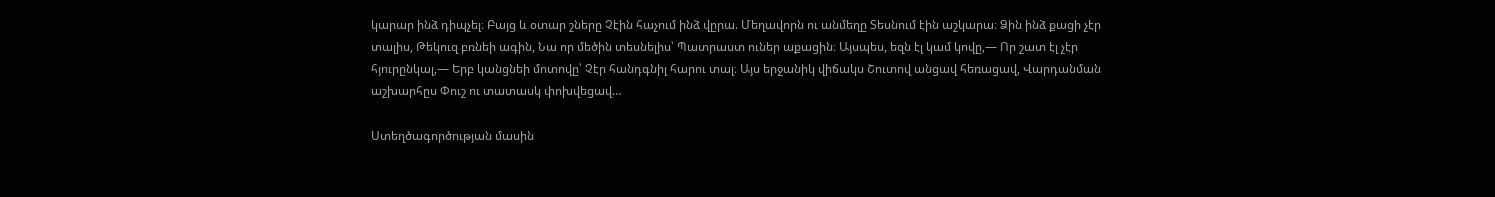կարար ինձ դիպչել։ Բայց և օտար շները Չէին հաչում ինձ վըրա. Մեղավորն ու անմեղը Տեսնում էին աշկարա։ Ձին ինձ քացի չէր տալիս, Թեկուզ բռնեի ագին, Նա որ մեծին տեսնելիս՝ Պատրաստ ուներ աքացին։ Այսպես, եզն էլ կամ կովը,— Որ շատ էլ չէր հյուրընկալ,— Երբ կանցնեի մոտովը՝ Չէր հանդգնիլ հարու տալ։ Այս երջանիկ վիճակս Շուտով անցավ հեռացավ, Վարդանման աշխարհըս Փուշ ու տատասկ փոխվեցավ…

Ստեղծագործության մասին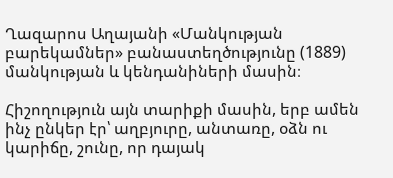Ղազարոս Աղայանի «Մանկության բարեկամներ» բանաստեղծությունը (1889) մանկության և կենդանիների մասին։

Հիշողություն այն տարիքի մասին, երբ ամեն ինչ ընկեր էր՝ աղբյուրը, անտառը, օձն ու կարիճը, շունը, որ դայակ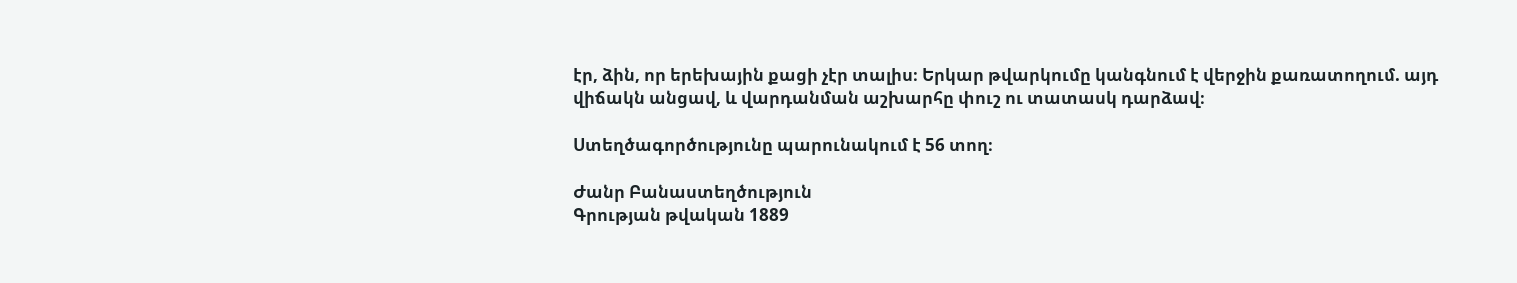էր, ձին, որ երեխային քացի չէր տալիս։ Երկար թվարկումը կանգնում է վերջին քառատողում. այդ վիճակն անցավ, և վարդանման աշխարհը փուշ ու տատասկ դարձավ։

Ստեղծագործությունը պարունակում է 56 տող։

Ժանր Բանաստեղծություն
Գրության թվական 1889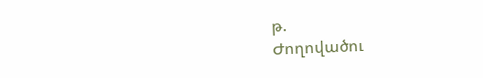թ.
Ժողովածու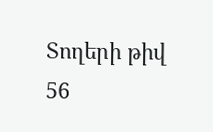Տողերի թիվ 56